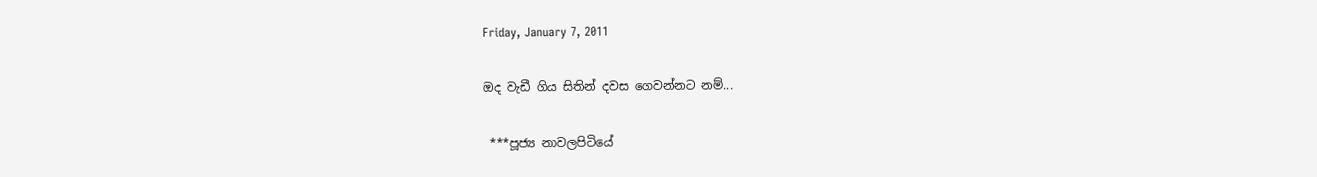Friday, January 7, 2011

ඔද වැඩී ගිය සිතින් දවස ගෙවන්නට නම්...

 ***පූජ්‍ය නාවලපිටියේ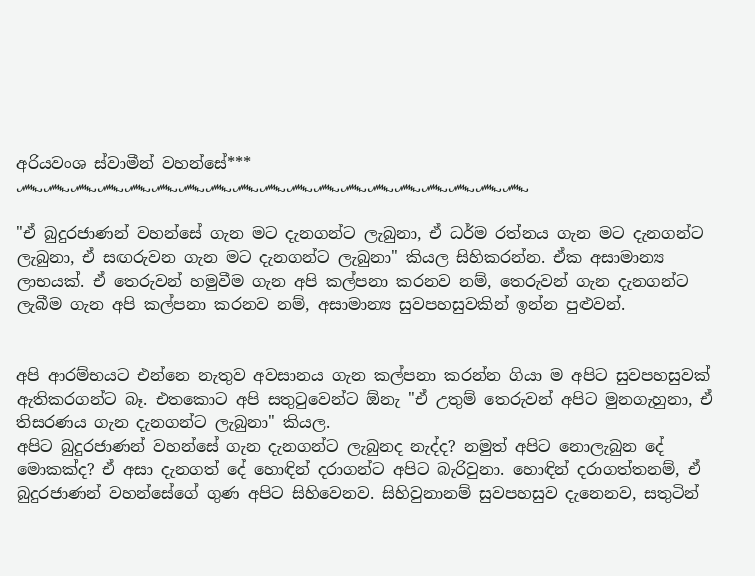අරියවංශ ස්වාමීන් වහන්සේ***
෴෴෴෴෴෴෴෴෴෴෴෴෴෴෴෴෴෴෴

"ඒ බුදුරජාණන් වහන්සේ ගැන මට දැනගන්ට ලැබුනා, ඒ ධර්ම රත්නය ගැන මට දැනගන්ට ලැබුනා, ඒ සඟරුවන ගැන මට දැනගන්ට ලැබුනා" කියල සිහිකරන්න. ඒක අසාමාන්‍ය ලාභයක්. ඒ තෙරුවන් හමුවීම ගැන අපි කල්පනා කරනව නම්, තෙරුවන් ගැන දැනගන්ට ලැබීම ගැන අපි කල්පනා කරනව නම්, අසාමාන්‍ය සුවපහසුවකින් ඉන්න පුළුවන්.


අපි ආරම්භයට එන්නෙ නැතුව අවසානය ගැන කල්පනා කරන්න ගියා ම අපිට සුවපහසුවක් ඇතිකරගන්ට බෑ. එතකොට අපි සතුටුවෙන්ට ඕනැ "ඒ උතුම් තෙරුවන් අපිට මුනගැහුනා, ඒ තිසරණය ගැන දැනගන්ට ලැබුනා" කියල.
අපිට බුදුරජාණන් වහන්සේ ගැන දැනගන්ට ලැබුනද නැද්ද? නමුත් අපිට නොලැබුන දේ මොකක්ද? ඒ අසා දැනගත් දේ හොඳින් දරාගන්ට අපිට බැරිවුනා. හොඳින් දරාගත්තනම්, ඒ බුදුරජාණන් වහන්සේගේ ගුණ අපිට සිහිවෙනව. සිහිවුනානම් සුවපහසුව දැනෙනව, සතුටින්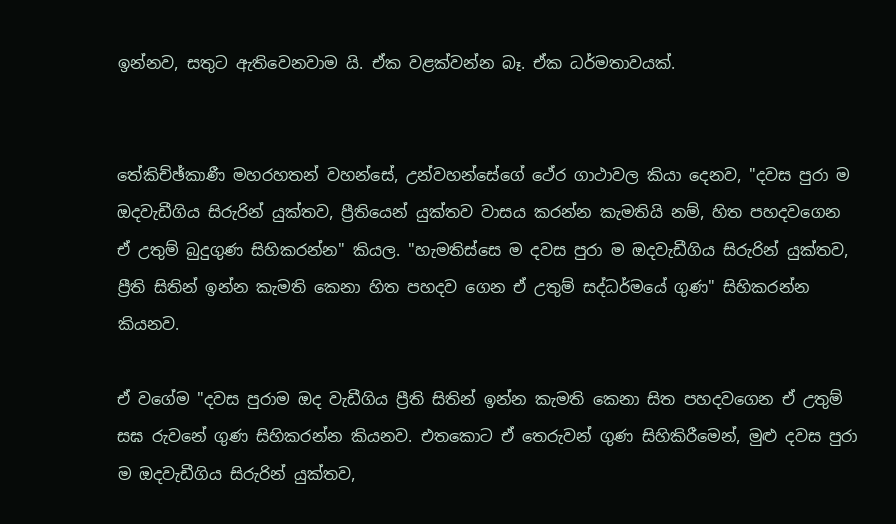ඉන්නව, සතුට ඇතිවෙනවාම යි. ඒක වළක්වන්න බෑ. ඒක ධර්මතාවයක්.


තේකිච්ඡ්කාණී මහරහතන් වහන්සේ, උන්වහන්සේගේ ථේර ගාථාවල කියා දෙනව, "දවස පුරා ම ඔදවැඩීගිය සිරුරින් යුක්තව, ප්‍රීතියෙන් යුක්තව වාසය කරන්න කැමතියි නම්, හිත පහදවගෙන ඒ උතුම් බුදුගුණ සිහිකරන්න" කියල. "හැමතිස්සෙ ම දවස පුරා ම ඔදවැඩීගිය සිරුරින් යුක්තව, ප්‍රීති සිතින් ඉන්න කැමති කෙනා හිත පහදව ගෙන ඒ උතුම් සද්ධර්මයේ ගුණ" සිහිකරන්න කියනව.

ඒ වගේම "දවස පුරාම ඔද වැඩීගිය ප්‍රීති සිතින් ඉන්න කැමති කෙනා සිත පහදවගෙන ඒ උතුම් සඝ රුවනේ ගුණ සිහිකරන්න කියනව. එතකොට ඒ තෙරුවන් ගුණ සිහිකිරීමෙන්, මුළු දවස පුරා ම ඔදවැඩීගිය සිරුරින් යුක්තව,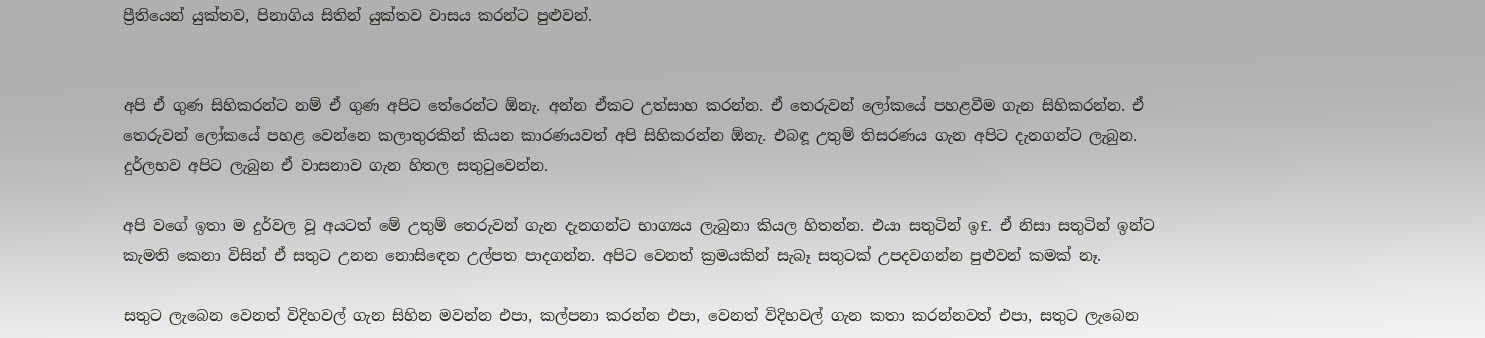ප්‍රීතියෙන් යුක්තව, පිනාගිය සිතින් යුක්තව වාසය කරන්ට පුළුවන්.


අපි ඒ ගුණ සිහිකරන්ට නම් ඒ ගුණ අපිට තේරෙන්ට ඕනැ. අන්න ඒකට උත්සාහ කරන්න. ඒ තෙරුවන් ලෝකයේ පහළවීම ගැන සිහිකරන්න. ඒ තෙරුවන් ලෝකයේ පහළ වෙන්නෙ කලාතුරකින් කියන කාරණයවත් අපි සිහිකරන්න ඕනැ. එබඳූ උතුම් තිසරණය ගැන අපිට දැනගන්ට ලැබුන. දුර්ලභව අපිට ලැබුන ඒ වාසනාව ගැන හිතල සතුටුවෙන්න.

අපි වගේ ඉතා ම දුර්වල වූ අයටත් මේ උතුම් තෙරුවන් ගැන දැනගන්ට භාග්‍යය ලැබුනා කියල හිතන්න. එයා සතුටින් ඉ£. ඒ නිසා සතුටින් ඉන්ට කැමති කෙනා විසින් ඒ සතුට උනන නොසි‍ඳෙන උල්පත පාදගන්න. අපිට වෙනත් ක්‍රමයකින් සැබෑ සතුටක් උපදවගන්න පුළුවන් කමක් නෑ.

සතුට ලැබෙන වෙනත් විදිහවල් ගැන සිහින මවන්න එපා, කල්පනා කරන්න එපා, වෙනත් විදිහවල් ගැන කතා කරන්නවත් එපා, සතුට ලැබෙන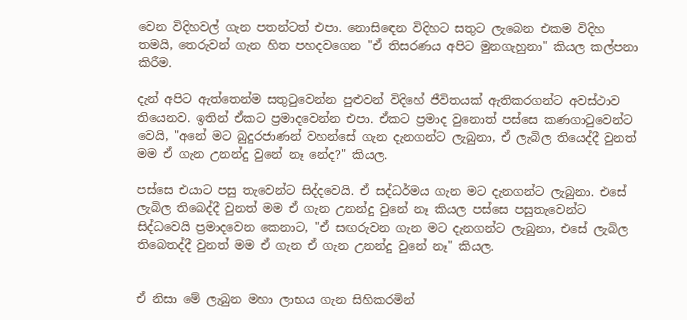වෙන විදිහවල් ගැන පතන්ටත් එපා. නොසි‍ඳෙන විදිහට සතුට ලැබෙන එකම විදිහ තමයි, තෙරුවන් ගැන හිත පහදවගෙන "ඒ තිසරණය අපිට මුනගැහුනා" කියල කල්පනා කිරීම.

දැන් අපිට ඇත්තෙන්ම සතුටුවෙන්න පුළුවන් විදිහේ ජීවිතයක් ඇතිකරගන්ට අවස්ථාව තියෙනව. ඉතින් ඒකට ප්‍රමාදවෙන්න එපා. ඒකට ප්‍රමාද වුනොත් පස්සෙ කණගාටුවෙන්ට වෙයි, "අනේ මට බුදුරජාණන් වහන්සේ ගැන දැනගන්ට ලැබුනා, ඒ ලැබිල තියෙද්දී වුනත් මම ඒ ගැන උනන්දු වුනේ නෑ නේද?" කියල.

පස්සෙ එයාට පසු තැවෙන්ට සිද්දවෙයි. ඒ සද්ධර්මය ගැන මට දැනගන්ට ලැබුනා. එසේ ලැබිල තිබෙද්දී වුනත් මම ඒ ගැන උනන්දු වුනේ නෑ කියල පස්සෙ පසුතැවෙන්ට සිද්ධවෙයි ප්‍රමාදවෙන කෙනාට, "ඒ සඟරුවන ගැන මට දැනගන්ට ලැබුනා, එසේ ලැබිල තිබෙතද්දී වුනත් මම ඒ ගැන ඒ ගැන උනන්දු වුනේ නෑ" කියල.


ඒ නිසා මේ ලැබුන මහා ලාභය ගැන සිහිකරමින්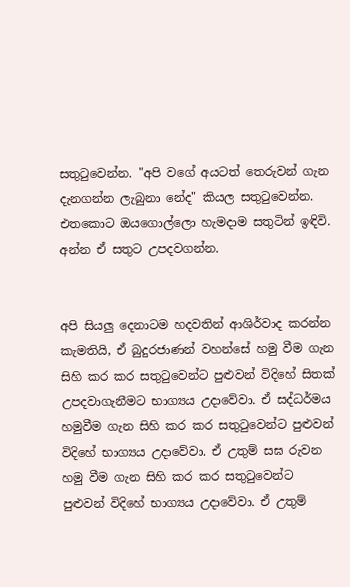සතුටුවෙන්න. "අපි වගේ අයටත් තෙරුවන් ගැන දැනගන්න ලැබුනා නේද" කියල සතුටුවෙන්න. එතකොට ඔයගොල්ලො හැමදාම සතුටින් ඉඳිවි. අන්න ඒ සතුට උපදවගන්න.


අපි සියලු දෙනාටම හදවතින් ආශිර්වාද කරන්න කැමතියි, ඒ බුදුරජාණන් වහන්සේ හමු වීම ගැන සිහි කර කර සතුටුවෙන්ට පුළුවන් විදිහේ සිතක් උපදවාගැනීමට භාග්‍යය උදාවේවා. ඒ සද්ධර්මය හමුවීම ගැන සිහි කර කර සතුටුවෙන්ට පුළුවන් විදිහේ භාග්‍යය උදාවේවා. ඒ උතුම් සඝ රුවන හමු වීම ගැන සිහි කර කර සතුටුවෙන්ට පුළුවන් විදිහේ භාග්‍යය උදාවේවා. ඒ උතුම්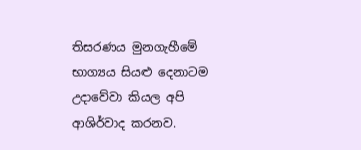තිසරණය මුනගැහීමේ භාග්‍යය සියළු දෙනාටම උදාවේවා කියල අපි ආශිර්වාද කරනව.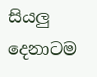සියලු දෙනාටම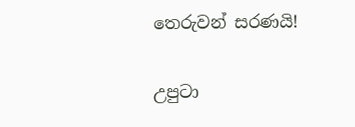තෙරුවන් සරණයි!


උපුටා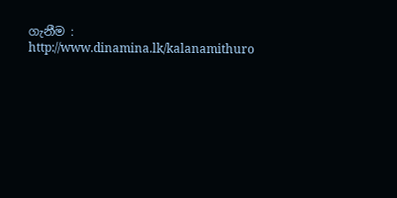ගැනීම : http://www.dinamina.lk/kalanamithuro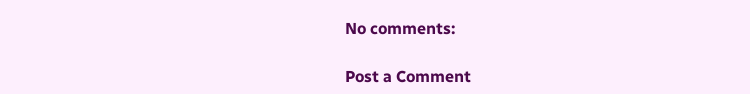No comments:

Post a Comment